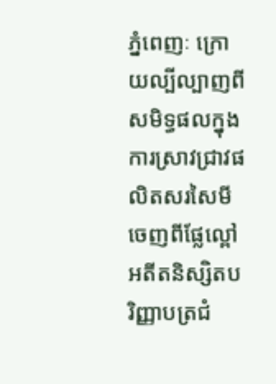ភ្នំពេញៈ ក្រោយល្បីល្បាញពីសមិទ្ធផលក្នុងការស្រាវជ្រាវផលិតសរសៃមីចេញពីផ្លែល្ពៅ អតីតនិស្សិតបរិញ្ញាបត្រជំ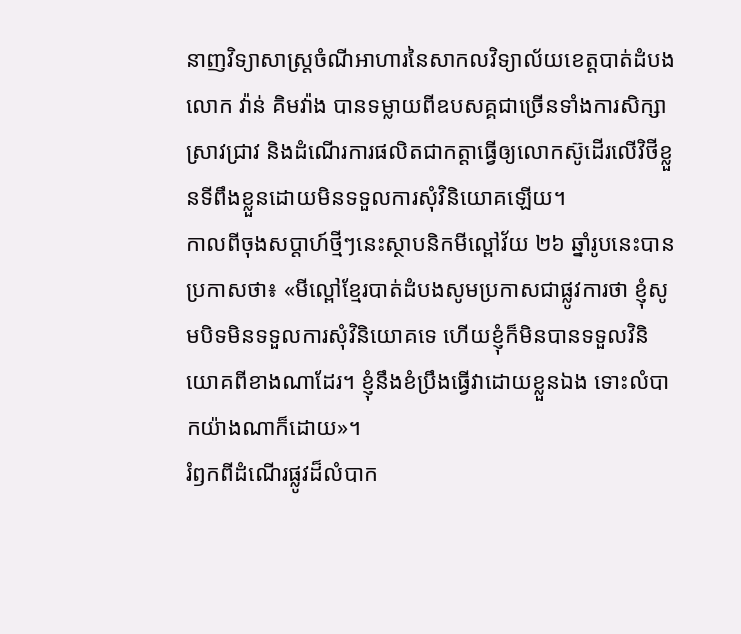នាញវិទ្យាសាស្ត្រចំណីអាហារនៃសាកលវិទ្យាល័យខេត្តបាត់ដំបងលោក វ៉ាន់ គិមវ៉ាង បានទម្លាយពីឧបសគ្គជាច្រើនទាំងការសិក្សាស្រាវជ្រាវ និងដំណើរការផលិតជាកត្តាធ្វើឲ្យលោកស៊ូដើរលើវិថីខ្លួនទីពឹងខ្លួនដោយមិនទទួលការសុំវិនិយោគឡើយ។
កាលពីចុងសប្ដាហ៍ថ្មីៗនេះស្ថាបនិកមីល្ពៅវ័យ ២៦ ឆ្នាំរូបនេះបានប្រកាសថា៖ «មីល្ពៅខ្មែរបាត់ដំបងសូមប្រកាសជាផ្លូវការថា ខ្ញុំសូមបិទមិនទទួលការសុំវិនិយោគទេ ហើយខ្ញុំក៏មិនបានទទួលវិនិយោគពីខាងណាដែរ។ ខ្ញុំនឹងខំប្រឹងធ្វើវាដោយខ្លួនឯង ទោះលំបាកយ៉ាងណាក៏ដោយ»។
រំឭកពីដំណើរផ្លូវដ៏លំបាក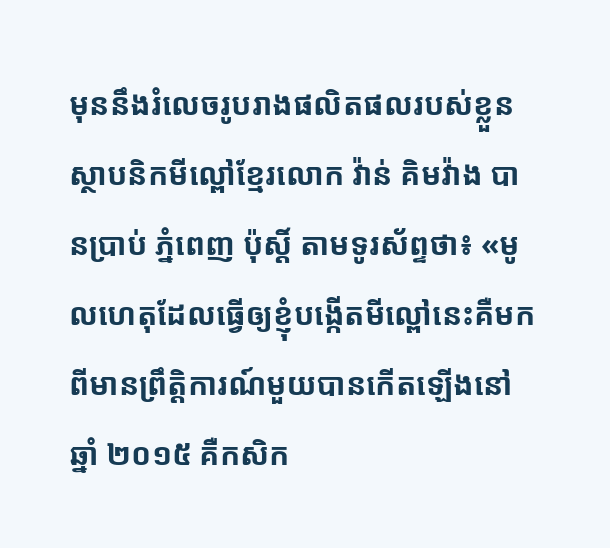មុននឹងរំលេចរូបរាងផលិតផលរបស់ខ្លួន ស្ថាបនិកមីល្ពៅខ្មែរលោក វ៉ាន់ គិមវ៉ាង បានប្រាប់ ភ្នំពេញ ប៉ុស្តិ៍ តាមទូរស័ព្ទថា៖ «មូលហេតុដែលធ្វើឲ្យខ្ញុំបង្កើតមីល្ពៅនេះគឺមកពីមានព្រឹតិ្តការណ៍មួយបានកើតឡើងនៅឆ្នាំ ២០១៥ គឺកសិក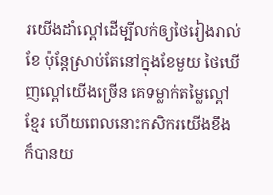រយើងដាំល្ពៅដើម្បីលក់ឲ្យថៃរៀងរាល់ខែ ប៉ុន្តែស្រាប់តែនៅក្នុងខែមួយ ថៃឃើញល្ពៅយើងច្រើន គេទម្លាក់តម្លៃល្ពៅខ្មែរ ហើយពេលនោះកសិករយើងខឹងក៏បានយ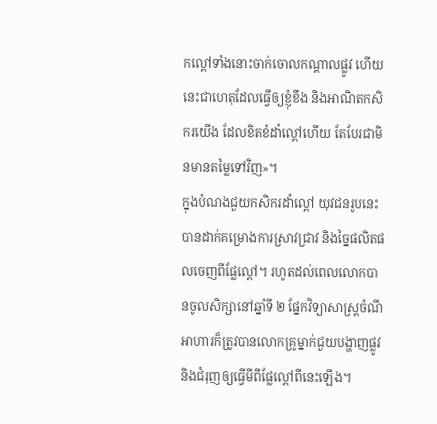កល្ពៅទាំងនោះចាក់ចោលកណ្តាលផ្លូវ ហើយនេះជាហេតុដែលធ្វើឲ្យខ្ញុំខឹង និងអាណិតកសិករយើង ដែលខិតខំដាំល្ពៅហើយ តែបែរជាមិនមានតម្លៃទៅវិញ»។
ក្នុងបំណងជួយកសិករដាំល្ពៅ យុវជនរូបនេះបានដាក់គម្រោងការស្រាវជ្រាវ និងច្នៃផលិតផលចេញពីផ្លែល្ពៅ។ រហូតដល់ពេលលោកបានចូលសិក្សានៅឆ្នាំទី ២ ផ្នែកវិទ្យាសាស្ត្រចំណីអាហារក៏ត្រូវបានលោកគ្រូម្នាក់ជួយបង្ហាញផ្លូវ និងជំរុញឲ្យធ្វើមីពីផ្លែល្ពៅពីនេះឡើង។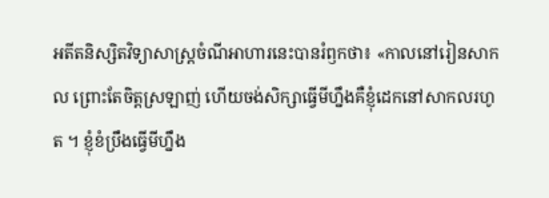អតីតនិស្សិតវិទ្យាសាស្ត្រចំណីអាហារនេះបានរំឭកថា៖ «កាលនៅរៀនសាកល ព្រោះតែចិត្តស្រឡាញ់ ហើយចង់សិក្សាធ្វើមីហ្នឹងគឺខ្ញុំដេកនៅសាកលរហូត ។ ខ្ញុំខំប្រឹងធ្វើមីហ្នឹង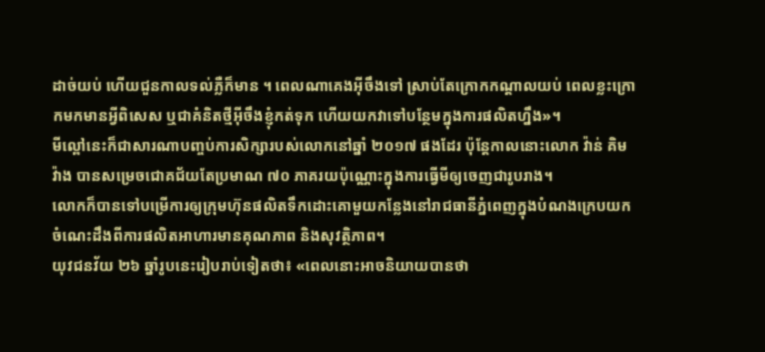ដាច់យប់ ហើយជួនកាលទល់ភ្លឺក៏មាន ។ ពេលណាគេងអ៊ីចឹងទៅ ស្រាប់តែក្រោកកណ្តាលយប់ ពេលខ្លះក្រោកមកមានអ្វីពិសេស ឬជាគំនិតថ្មីអ៊ីចឹងខ្ញុំកត់ទុក ហើយយកវាទៅបន្ថែមក្នុងការផលិតហ្នឹង»។
មីល្ពៅនេះក៏ជាសារណាបញ្ចប់ការសិក្សារបស់លោកនៅឆ្នាំ ២០១៧ ផងដែរ ប៉ុន្តែកាលនោះលោក វ៉ាន់ គិមវ៉ាង បានសម្រេចជោគជ័យតែប្រមាណ ៧០ ភាគរយប៉ុណ្ណោះក្នុងការធ្វើមីឲ្យចេញជារូបរាង។
លោកក៏បានទៅបម្រើការឲ្យក្រុមហ៊ុនផលិតទឹកដោះគោមួយកន្លែងនៅរាជធានីភ្នំពេញក្នុងបំណងក្រេបយកចំណេះដឹងពីការផលិតអាហារមានគុណភាព និងសុវត្ថិភាព។
យុវជនវ័យ ២៦ ឆ្នាំរូបនេះរៀបរាប់ទៀតថា៖ «ពេលនោះអាចនិយាយបានថា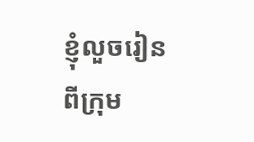ខ្ញុំលួចរៀនពីក្រុម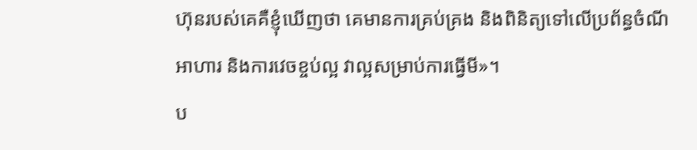ហ៊ុនរបស់គេគឺខ្ញុំឃើញថា គេមានការគ្រប់គ្រង និងពិនិត្យទៅលើប្រព័ន្ធចំណីអាហារ និងការវេចខ្ចប់ល្អ វាល្អសម្រាប់ការធ្វើមី»។
ប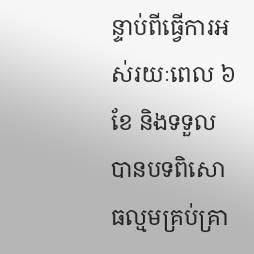ន្ទាប់ពីធ្វើការអស់រយៈពេល ៦ ខែ និងទទួលបានបទពិសោធល្មមគ្រប់គ្រា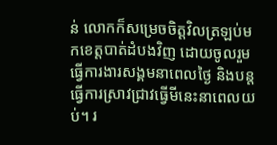ន់ លោកក៏សម្រេចចិត្តវិលត្រឡប់មកខេត្តបាត់ដំបងវិញ ដោយចូលរួមធ្វើការងារសង្គមនាពេលថ្ងៃ និងបន្តធ្វើការស្រាវជ្រាវធ្វើមីនេះនាពេលយប់។ រ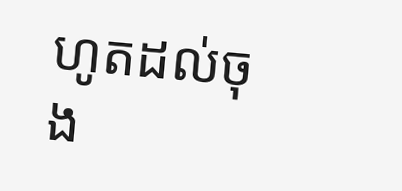ហូតដល់ចុង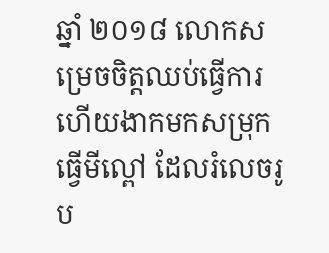ឆ្នាំ ២០១៨ លោកសម្រេចចិត្តឈប់ធ្វើការ ហើយងាកមកសម្រុកធ្វើមីល្ពៅ ដែលរំលេចរូប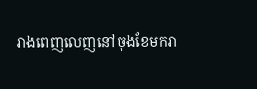រាងពេញលេញនៅចុងខែមករា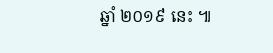ឆ្នាំ ២០១៩ នេះ ៕